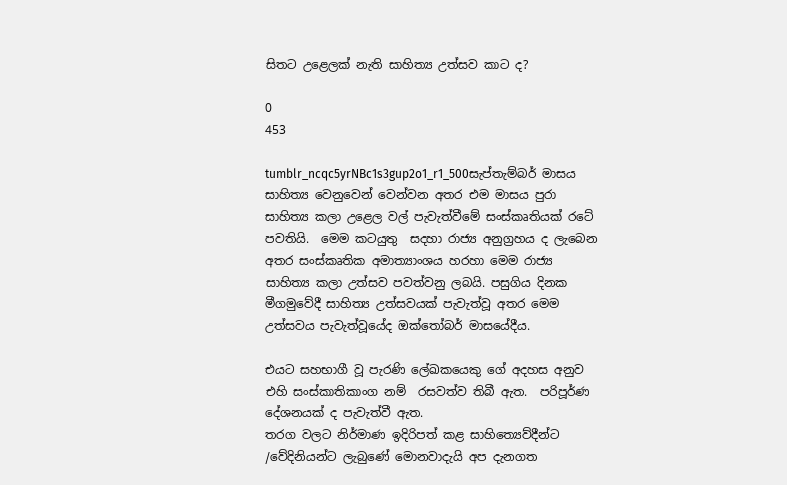සිතට උළෙලක් නැති සාහිත්‍ය උත්සව කාට ද?

0
453

tumblr_ncqc5yrNBc1s3gup2o1_r1_500සැප්තැම්බර් මාසය සාහිත්‍ය වෙනුවෙන් වෙන්වන අතර එම මාසය පුරා සාහිත්‍ය කලා උළෙල වල් පැවැත්වීමේ සංස්කෘතියක් රටේ පවතියි.  මෙම කටයුතු  සදහා රාජ්‍ය අනුග්‍රහය ද ලැබෙන අතර සංස්කෘතික අමාත්‍යාංශය හරහා මෙම රාජ්‍ය සාහිත්‍ය කලා උත්සව පවත්වනු ලබයි. පසුගිය දිනක මීගමුවේදී සාහිත්‍ය උත්සවයක් පැවැත්වූ අතර මෙම උත්සවය පැවැත්වූයේද ඔක්තෝබර් මාසයේදීය.

එයට සහභාගී වූ පැරණි ලේඛකයෙකු ගේ අදහස අනුව එහි සංස්කාතිකාංග නම්  රසවත්ව තිබී ඇත.  පරිපූර්ණ දේශනයක් ද පැවැත්වී ඇත.
තරග වලට නිර්මාණ ඉදිරිපත් කළ සාහිත්‍යෙව්දීන්ට /වේදිනියන්ට ලැබුණේ මොනවාදැයි අප දැනගත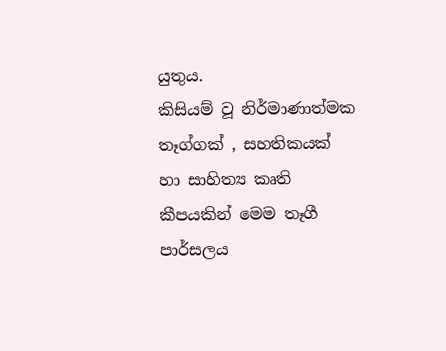යුතුය.
කිසියම් වූ නිර්මාණාත්මක තෑග්ගක් , සහතිකයක් හා සාහිත්‍ය කෘති කීපයකින් මෙම තෑගී පාර්සලය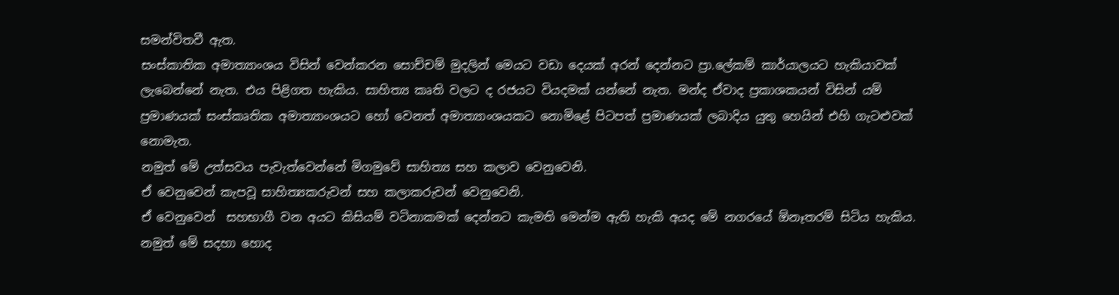සමන්විතවී ඇත.
සංස්කාතික අමාත්‍යාංශය විසින් වෙන්කරන සොච්චම් මුදලින් මෙයට වඩා දෙයක් අරන් දෙන්නට ප්‍රා.ලේකම් කාර්යාලයට හැකියාවක් ලැබෙන්නේ නැත. එය පිළිගත හැකිය. සාහිත්‍ය කෘති වලට ද රජයට වියදමක් යන්නේ නැත. මන්ද ඒවාද ප්‍රකාශකයන් විසින් යම් ප්‍රමාණයක් සංස්කෘතික අමාත්‍යාංශයට හෝ වෙනත් අමාත්‍යාංශයකට නොමිළේ පිටපත් ප්‍රමාණයක් ලබාදිය යුතු හෙයින් එහි ගැටළුවක් නොමැත.
නමුත් මේ උත්සවය පැවැත්වෙන්නේ මිගමුවේ සාහිත්‍ය සහ කලාව වෙනුවෙනි.
ඒ වෙනුවෙන් කැපවූ සාහිත්‍යකරුවන් සහ කලාකරුවන් වෙනුවෙනි.
ඒ වෙනුවෙන්  සහභාගී වන අයට කිසියම් වටිනාකමක් දෙන්නට කැමති මෙන්ම ඇති හැකි අයද මේ නගරයේ ඕනෑතරම් සිටිය හැකිය.
නමුත් මේ සදහා හොද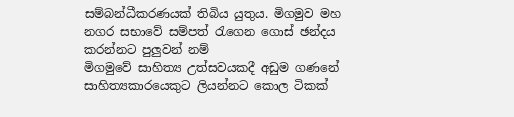සම්බන්ධීකරණයක් තිබිය යුතුය. මිගමුව මහ නගර සභාවේ සම්පත් රැගෙන ගොස් ඡන්දය කරන්නට පුලුවන් නම්
මිගමුවේ සාහිත්‍ය උත්සවයකදී අඩුම ගණනේ සාහිත්‍යකාරයෙකුට ලියන්නට කොල ටිකක්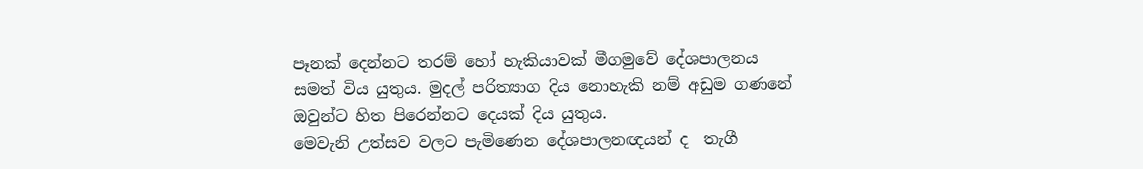පෑනක් දෙන්නට තරම් හෝ හැකියාවක් මීගමුවේ දේශපාලනය සමත් විය යුතුය. මුදල් පරිත්‍යාග දිය නොහැකි නම් අඩුම ගණනේ ඔවුන්ට හිත පිරෙන්නට දෙයක් දිය යුතුය.
මෙවැනි උත්සව වලට පැමිණෙන දේශපාලනඥයන් ද  තැගී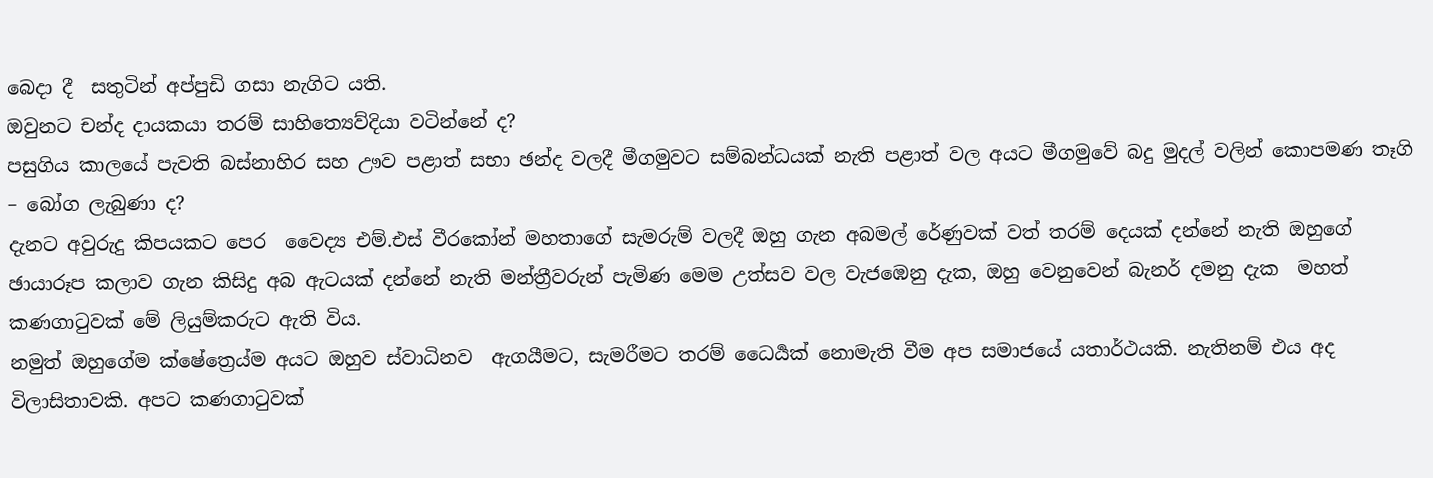බෙදා දී  සතුටින් අප්පුඩි ගසා නැගිට යති.
ඔවුනට චන්ද දායකයා තරම් සාහිත්‍යෙව්දියා වටින්නේ ද?
පසුගිය කාලයේ පැවති බස්නාහිර සහ ඌව පළාත් සභා ඡන්ද වලදී මීගමුවට සම්බන්ධයක් නැති පළාත් වල අයට මීගමුවේ බදු මුදල් වලින් කොපමණ තෑගි – බෝග ලැබුණා ද?
දැනට අවුරුදු කිපයකට පෙර  වෛද්‍ය එම්.එස් වීරකෝන් මහතාගේ සැමරුම් වලදී ඔහු ගැන අබමල් රේණුවක් වත් තරම් දෙයක් දන්නේ නැති ඔහුගේ ඡායාරූප කලාව ගැන කිසිදු අබ ඇටයක් දන්නේ නැති මන්ත්‍රීවරුන් පැමිණ මෙම උත්සව වල වැජඹෙනු දැක, ඔහු වෙනුවෙන් බැනර් දමනු දැක  මහත් කණගාටුවක් මේ ලියුම්කරුට ඇති විය.
නමුත් ඔහුගේම ක්ෂේත්‍රෙය්ම අයට ඔහුව ස්වාධිනව  ඇගයීමට, සැමරීමට තරම් ධෛර්‍යක් නොමැති වීම අප සමාජයේ යතාර්ථයකි. නැතිනම් එය අද විලාසිතාවකි. අපට කණගාටුවක්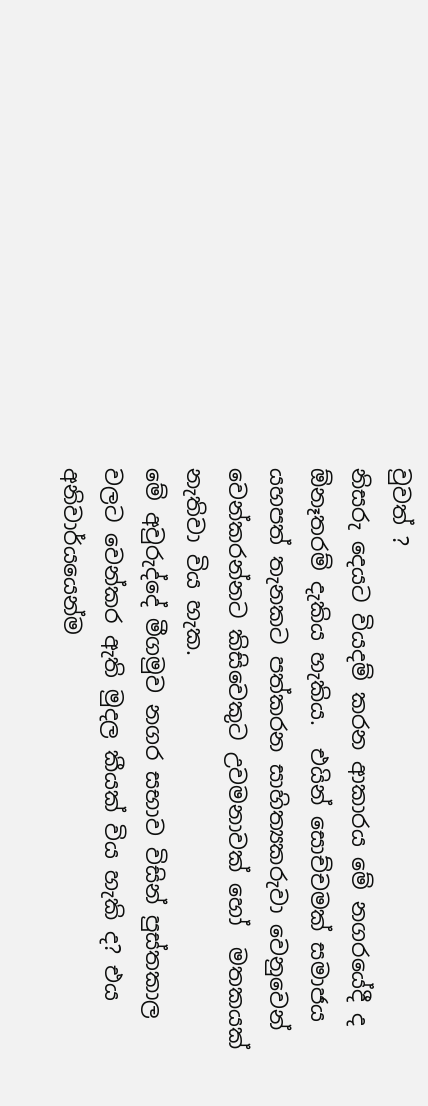වුවත් ?
නිසරු දෙයට වියදම් කරන ආකාරය මේ නගරයේදී ද ඕනෑතරම් දැකිය හැකිය.  එයින් සොච්චමක් සමාජය යහපත් තැනකට පත්කරන සාහිත්‍යකරුවා වෙනුවෙන් වෙන්කරන්නට කිසිවෙකුට උවමනාවක් හෝ  මතකයක් නැතිවා විය හැක.
මේ අවුරුද්දේ මීගමුව නගර සභාව විසින් පුස්තකාල වලට වෙන්කර ඇති මුදල කීයක් විය හැකි ද? එය අනිවාර්යයෙන්ම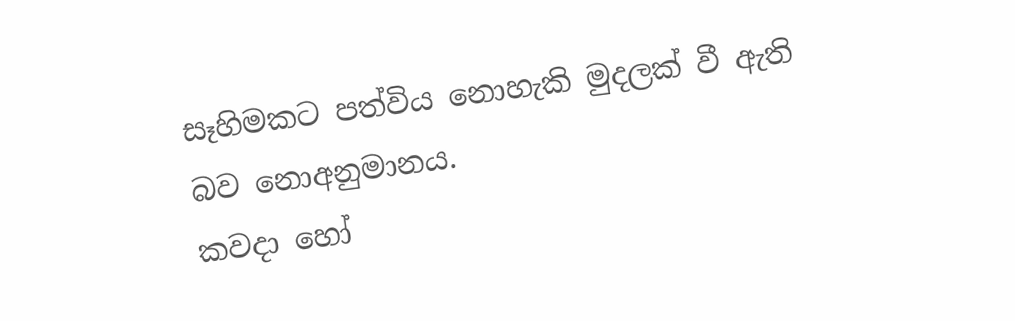සෑහිමකට පත්විය නොහැකි මුදලක් වී ඇති බව නොඅනුමානය.
කවදා හෝ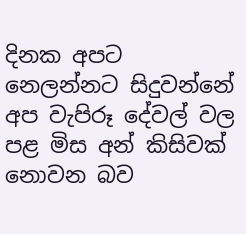දිනක අපට නෙලන්නට සිදුවන්නේ අප වැපිරූ දේවල් වල පළ මිස අන් කිසිවක් නොවන බව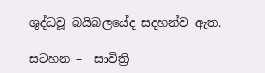ශුද්ධවූ බයිබලයේද සදහන්ව ඇත.

සටහන –  සාවිත්‍රි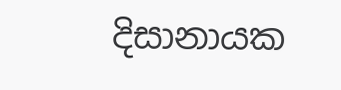දිසානායක